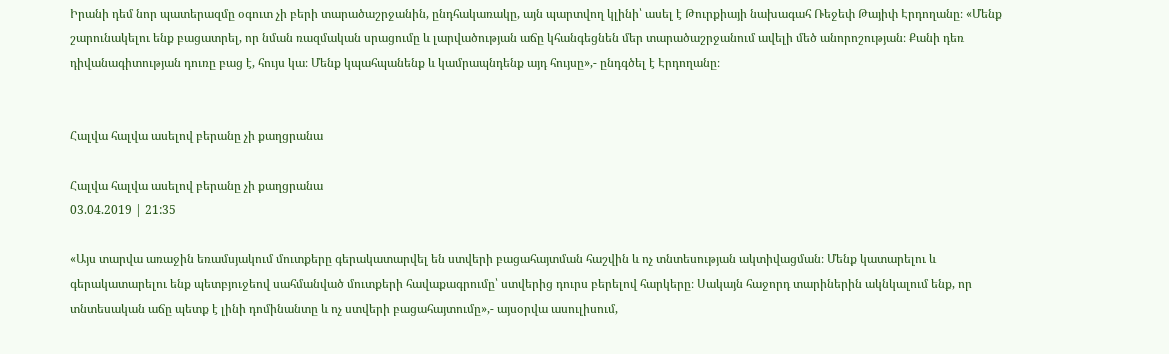Իրանի դեմ նոր պատերազմը օգուտ չի բերի տարածաշրջանին, ընդհակառակը, այն պարտվող կլինի՝ ասել է Թուրքիայի նախագահ Ռեջեփ Թայիփ Էրդողանը։ «Մենք շարունակելու ենք բացատրել, որ նման ռազմական սրացումը և լարվածության աճը կհանգեցնեն մեր տարածաշրջանում ավելի մեծ անորոշության։ Քանի դեռ դիվանագիտության դուռը բաց է, հույս կա։ Մենք կպահպանենք և կամրապնդենք այդ հույսը»,- ընդգծել է Էրդողանը։


Հալվա հալվա ասելով բերանը չի քաղցրանա

Հալվա հալվա ասելով բերանը չի քաղցրանա
03.04.2019 | 21:35

«Այս տարվա առաջին եռամսյակում մուտքերը գերակատարվել են ստվերի բացահայտման հաշվին և ոչ տնտեսության ակտիվացման։ Մենք կատարելու և գերակատարելու ենք պետբյուջեով սահմանված մուտքերի հավաքագրումը՝ ստվերից դուրս բերելով հարկերը։ Սակայն հաջորդ տարիներին ակնկալում ենք, որ տնտեսական աճը պետք է լինի դոմինանտը և ոչ ստվերի բացահայտումը»,- այսօրվա ասուլիսում,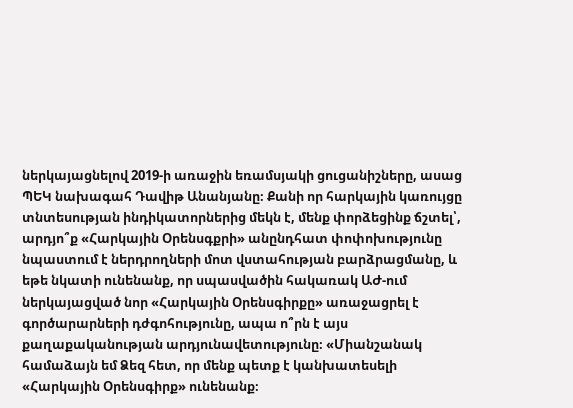ներկայացնելով 2019-ի առաջին եռամսյակի ցուցանիշները, ասաց ՊԵԿ նախագահ Դավիթ Անանյանը։ Քանի որ հարկային կառույցը տնտեսության ինդիկատորներից մեկն է, մենք փորձեցինք ճշտել՝, արդյո՞ք «Հարկային Օրենսգքրի» անընդհատ փոփոխությունը նպաստում է ներդրողների մոտ վստահության բարձրացմանը, և եթե նկատի ունենանք, որ սպասվածին հակառակ ԱԺ-ում ներկայացված նոր «Հարկային Օրենսգիրքը» առաջացրել է գործարարների դժգոհությունը, ապա ո՞րն է այս քաղաքականության արդյունավետությունը։ «Միանշանակ համաձայն եմ Ձեզ հետ, որ մենք պետք է կանխատեսելի «Հարկային Օրենսգիրք» ունենանք։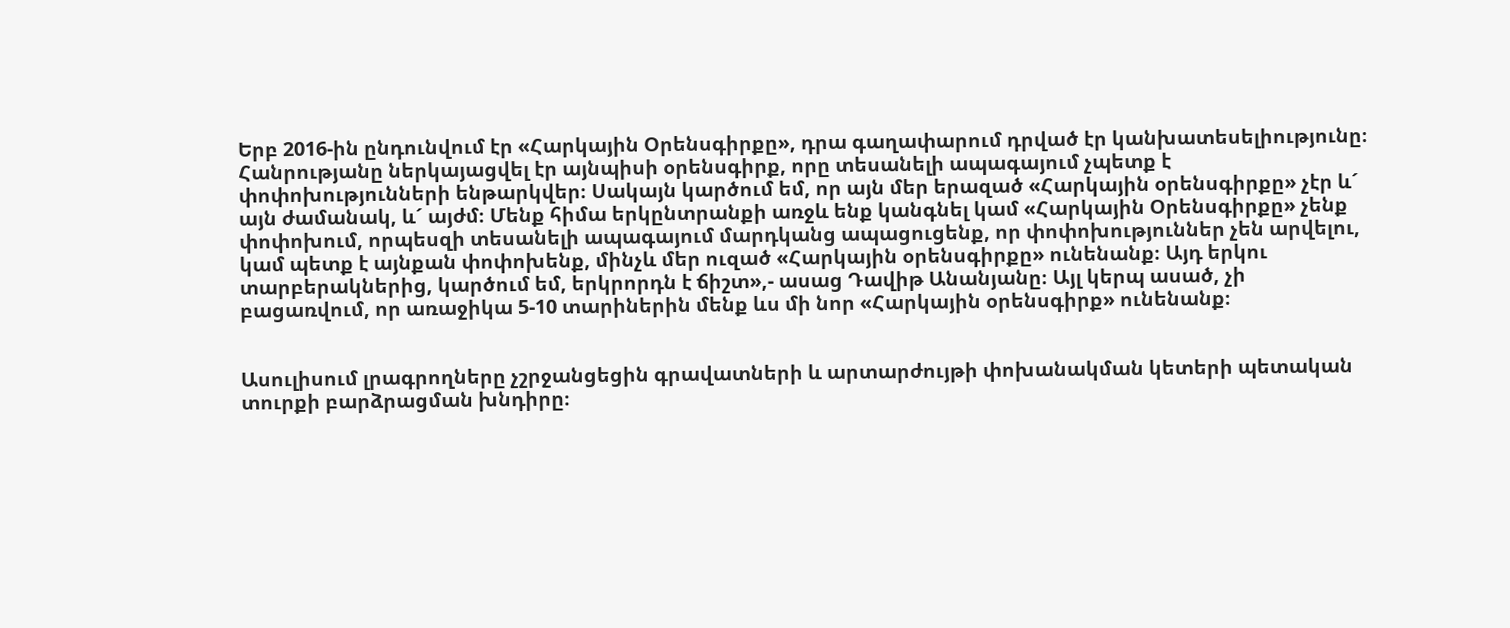Երբ 2016-ին ընդունվում էր «Հարկային Օրենսգիրքը», դրա գաղափարում դրված էր կանխատեսելիությունը։ Հանրությանը ներկայացվել էր այնպիսի օրենսգիրք, որը տեսանելի ապագայում չպետք է փոփոխությունների ենթարկվեր։ Սակայն կարծում եմ, որ այն մեր երազած «Հարկային օրենսգիրքը» չէր և´ այն ժամանակ, և´ այժմ։ Մենք հիմա երկընտրանքի առջև ենք կանգնել կամ «Հարկային Օրենսգիրքը» չենք փոփոխում, որպեսզի տեսանելի ապագայում մարդկանց ապացուցենք, որ փոփոխություններ չեն արվելու, կամ պետք է այնքան փոփոխենք, մինչև մեր ուզած «Հարկային օրենսգիրքը» ունենանք։ Այդ երկու տարբերակներից, կարծում եմ, երկրորդն է ճիշտ»,- ասաց Դավիթ Անանյանը։ Այլ կերպ ասած, չի բացառվում, որ առաջիկա 5-10 տարիներին մենք ևս մի նոր «Հարկային օրենսգիրք» ունենանք։


Ասուլիսում լրագրողները չշրջանցեցին գրավատների և արտարժույթի փոխանակման կետերի պետական տուրքի բարձրացման խնդիրը։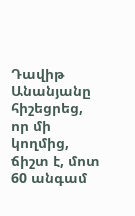Դավիթ Անանյանը հիշեցրեց, որ մի կողմից, ճիշտ է, մոտ 60 անգամ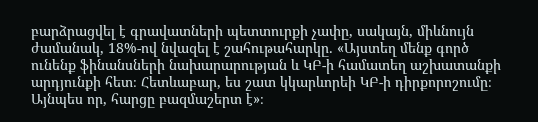բարձրացվել է գրավատների պետտուրքի չափը, սակայն, միևնույն ժամանակ, 18%-ով նվազել է շահութահարկը․ «Այստեղ մենք գործ ունենք ֆինանսների նախարարության և ԿԲ-ի համատեղ աշխատանքի արդյունքի հետ։ Հետևաբար, ես շատ կկարևորեի ԿԲ-ի դիրքորոշումը։ Այնպես որ, հարցը բազմաշերտ է»։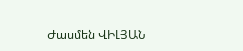Ժասմեն ՎԻԼՅԱՆ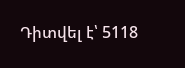Դիտվել է՝ 5118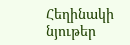Հեղինակի նյութեր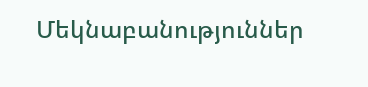Մեկնաբանություններ